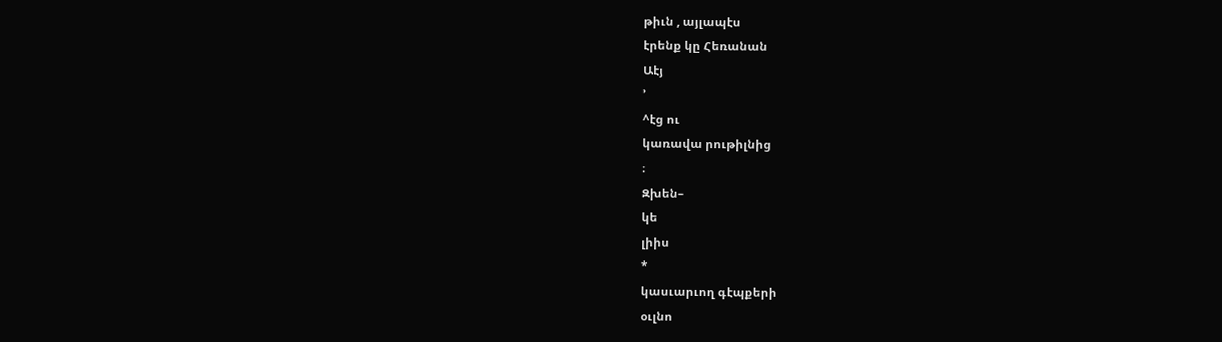թիւն , այլապէս
էրենք կը Հեռանան
Աէյ
՚
^էց ու
կառավա րութիլնից
։
Զխեն–
կե
լիիս
*
կասւարւող գէպքերի
օւլնո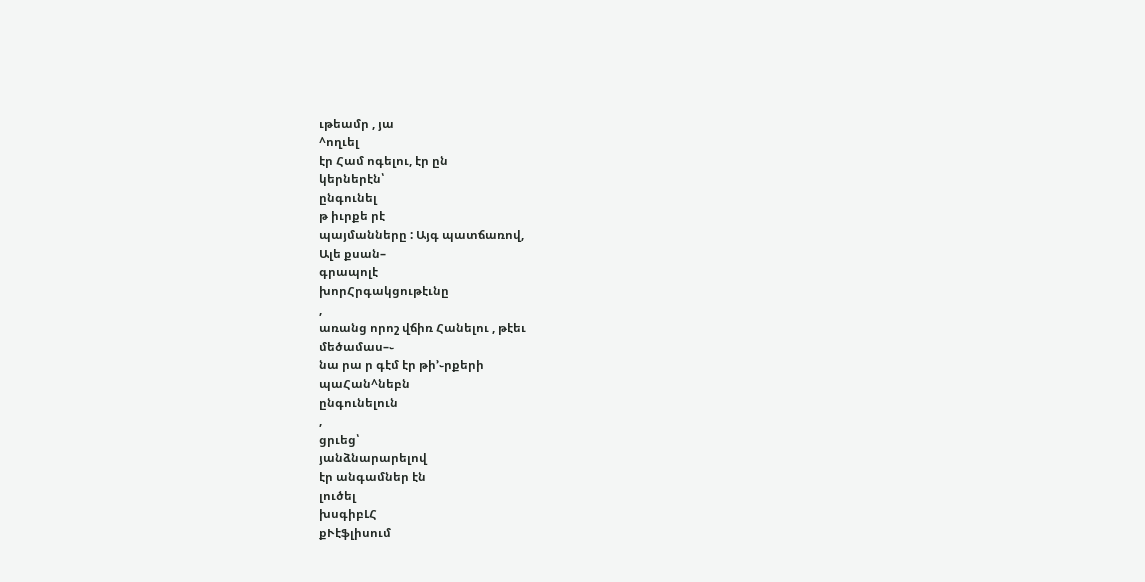ւթեամր , յա
^ողւել
էր Համ ոգելու, էր ըն
կերներէն՝
ընգունել
թ իւրքե րէ
պայմանները : Այգ պատճառով,
Ալե քսան–
գրապոլէ
խորՀրգակցութէւնը
,
առանց որոշ վճիռ Հանելու , թէեւ
մեծամաս–֊
նա րա ր գէմ էր թի՚֊րքերի
պաՀան^նեբն
ընգունելուն
,
ցրւեց՝
յանձնարարելով
էր անգամներ էն
լուծել
խսգիբԼՀ
քՒէֆլիսում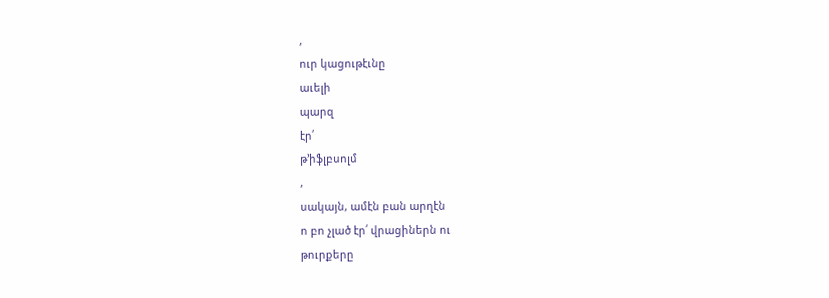,
ուր կացութէւնը
աւելի
պարզ
էր՛
թ՚իֆլբսոլմ
,
սակայն, ամէն բան արղէն
ո բո չլած էր՛ վրացիներն ու
թուրքերը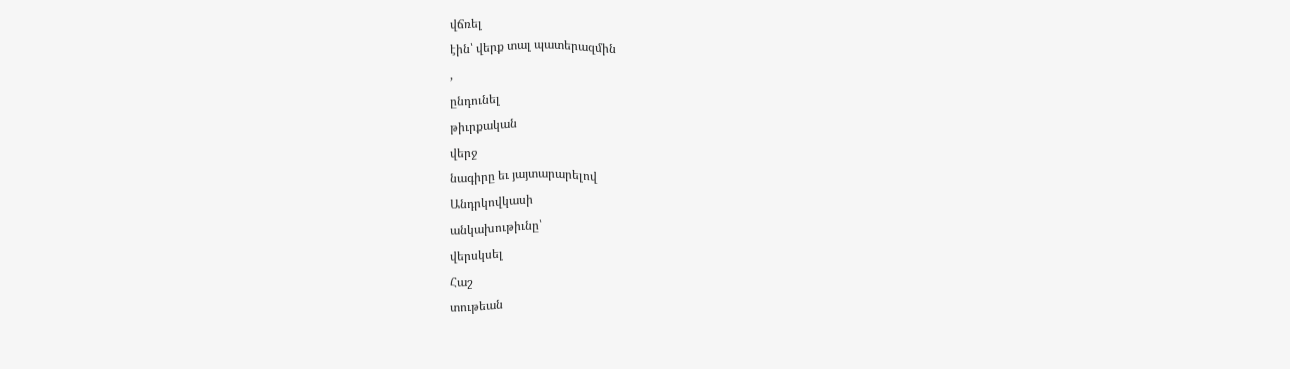վճռել
էին՝ վերք տալ պատերազմին
,
ընդունել
թիւրքական
վերջ
նագիրը եւ յայտարարելով
Անդրկովկասի
անկախութիւնը՝
վերսկսել
Հաշ
տութեան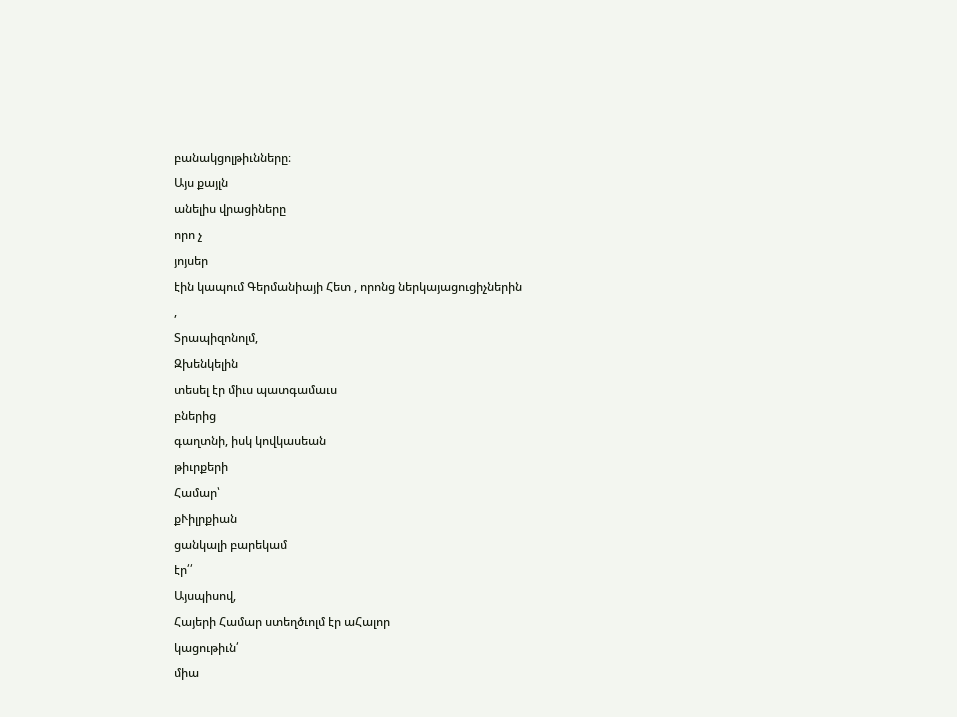բանակցոլթիւնները։
Այս քայլն
անելիս վրացիները
որո չ
յոյսեր
էին կապում Գերմանիայի Հետ , որոնց ներկայացուցիչներին
,
Տրապիզոնոլմ,
Զխենկելին
տեսել էր միւս պատգամաւս
բներից
գաղտնի, իսկ կովկասեան
թիւրքերի
Համար՝
քՒիլրքիան
ցանկալի բարեկամ
էր՛՛
Այսպիսով,
Հայերի Համար ստեղծւոլմ էր աՀալոր
կացութիւն՛
միա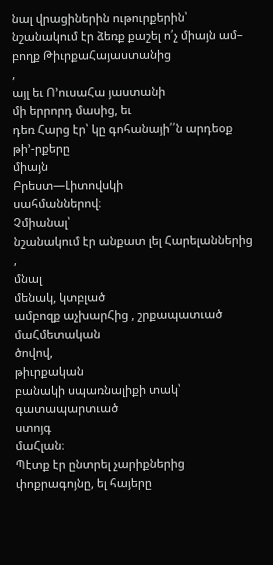նալ վրացիներին ութուրքերին՝
նշանակում էր ձեռք քաշել ո՛չ միայն ամ–
բողք ԹիւրքաՀայաստանից
,
այլ եւ Ո՚ուսաՀա յաստանի
մի երրորդ մասից, եւ
դեռ Հարց էր՝ կը գոհանայի՛՛ն արդեօք
թի՚-րքերը
միայն
Բրեստ—Լիտովսկի
սահմաններով։
Չմիանալ՝
նշանակում էր անքատ լել Հարելաններից
,
մնալ
մենակ, կտբլած
ամբոզք աչխարՀից , շրքապատւած
մաՀմետական
ծովով,
թիւրքական
բանակի սպառնալիքի տակ՝ գատապարտւած
ստոյգ
մաՀլան։
Պէտք էր ընտրել չարիքներից
փոքրագոյնը, ել հայերը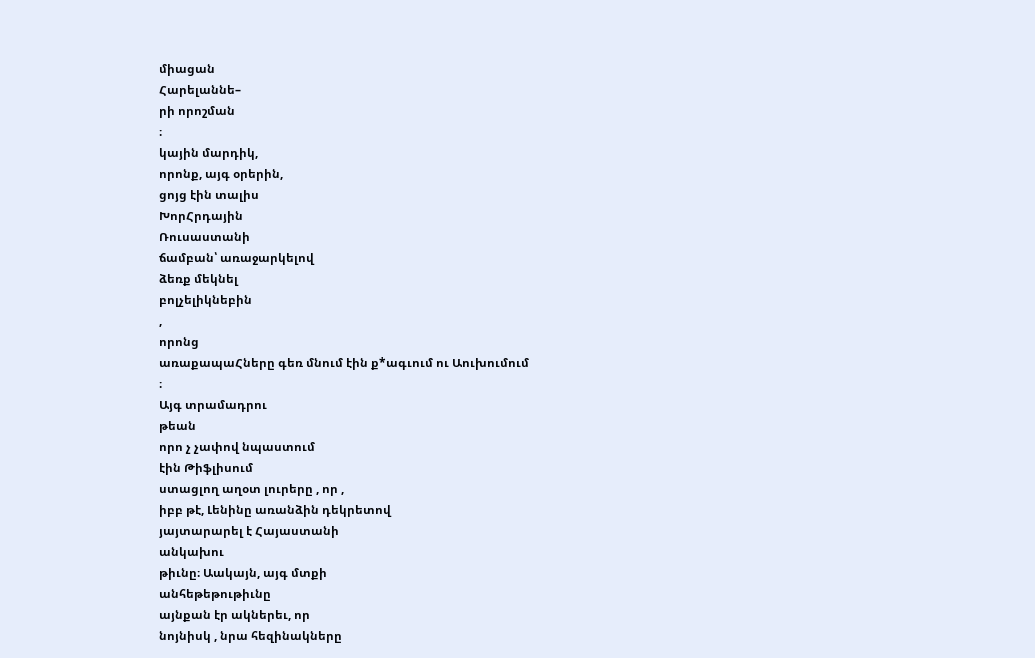միացան
Հարելաննե–
րի որոշման
։
կային մարդիկ,
որոնք, այգ օրերին,
ցոյց էին տալիս
ԽորՀրդային
Ռուսաստանի
ճամբան՝ առաջարկելով
ձեռք մեկնել
բոլչելիկնեբին
,
որոնց
առաքապաՀները գեռ մնում էին ք*ագւում ու Աուխումում
։
Այգ տրամադրու
թեան
որո չ չափով նպաստում
էին Թիֆլիսում
ստացլող աղօտ լուրերը , որ ,
իբբ թէ, Լենինը առանձին դեկրետով
յայտարարել է Հայաստանի
անկախու
թիւնը։ Աակայն, այգ մտքի
անհեթեթութիւնը
այնքան էր ակներեւ, որ
նոյնիսկ , նրա հեզինակները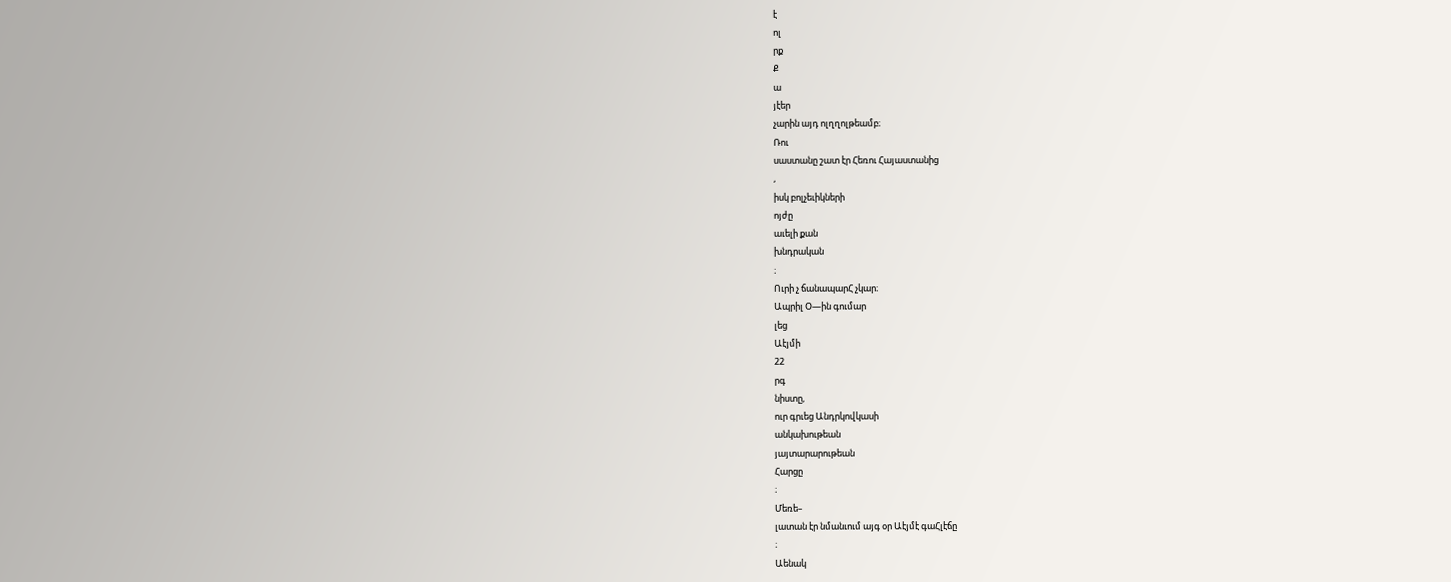է
ոլ
րք
Ք
ա
յէեր
չարին այդ ոլղղոլթեամբ։
Ռու
սաստանը շատ էր Հեռու Հայաստանից
,
իսկ բոլչեւիկների
ոյժը
աւելի քան
խնդրական
։
Ուրի չ ճանապարՀ չկար։
Ապրիլ Օ—ին գումար
լեց
Աէյմի
22
րգ
նիստը,
ուր գրւեց Անդրկովկասի
անկախութեան
յայտարարութեան
Հարցը
։
Մեռե–
լատան էր նմանւում այգ օր Աէյմէ գաՀլէճը
։
Աենակ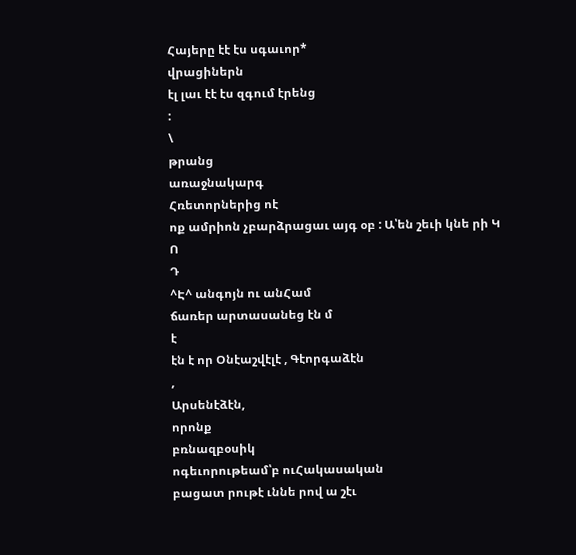Հայերը էէ էս սգաւոր*
վրացիներն
էլ լաւ էէ էս զգում էրենց
:
\
թրանց
առաջնակարգ
Հռետորներից ոէ
ոք ամրիոն չբարձրացաւ այգ օբ : Ա՝են շեւի կնե րի Կ
Ո
Դ
^Է^ անգոյն ու անՀամ
ճառեր արտասանեց էն մ
է
էն է որ Օնէաշվէլէ , Գէորգաձէն
,
Արսենէձէն,
որոնք
բռնազբօսիկ
ոգեւորութեամ՝բ ուՀակասական
բացատ րութէ ւննե րով ա շէւ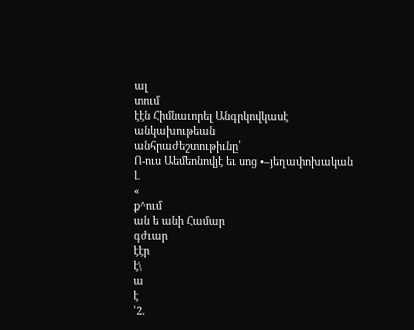ալ
տում
էէն Հիմնաւորել Անգրկովկասէ
անկախութեան
անհրաժեշտութիւնը՛
Ո-ուս Աեմեոնովյէ եւ սոց •–յեղափոխական
Լ
«
ք^ում
ան ե անի Համար
գժւար
էէր
է\
ա
է
՚2.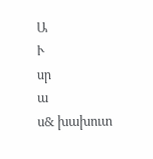Ա
Ւ
սր
ա
ս& խախուտ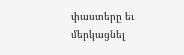փաստերը եւ մերկացնել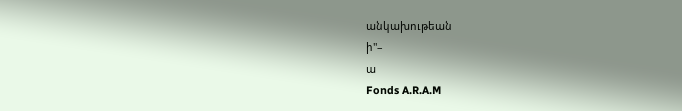անկախութեան
ի"–
ա
Fonds A.R.A.M